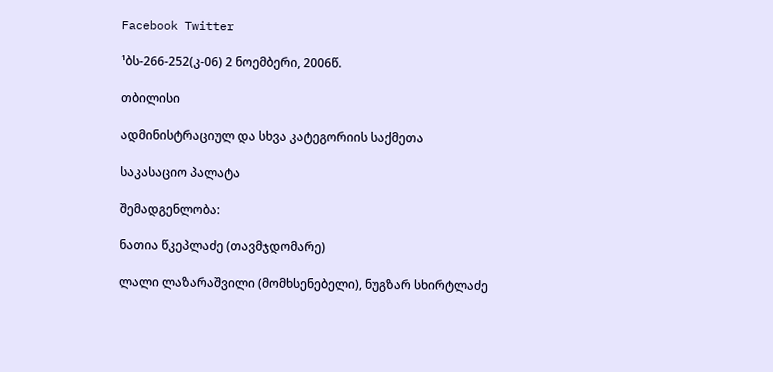Facebook Twitter

¹ბს-266-252(კ-06) 2 ნოემბერი, 2006წ.

თბილისი

ადმინისტრაციულ და სხვა კატეგორიის საქმეთა

საკასაციო პალატა

შემადგენლობა:

ნათია წკეპლაძე (თავმჯდომარე)

ლალი ლაზარაშვილი (მომხსენებელი), ნუგზარ სხირტლაძე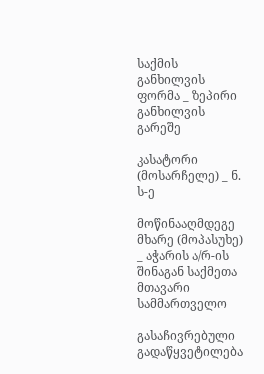საქმის განხილვის ფორმა _ ზეპირი განხილვის გარეშე

კასატორი (მოსარჩელე) _ ნ. ს-ე

მოწინააღმდეგე მხარე (მოპასუხე) _ აჭარის ა/რ-ის შინაგან საქმეთა მთავარი სამმართველო

გასაჩივრებული გადაწყვეტილება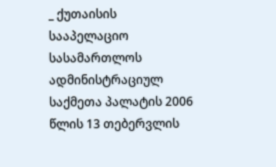_ ქუთაისის სააპელაციო სასამართლოს ადმინისტრაციულ საქმეთა პალატის 2006 წლის 13 თებერვლის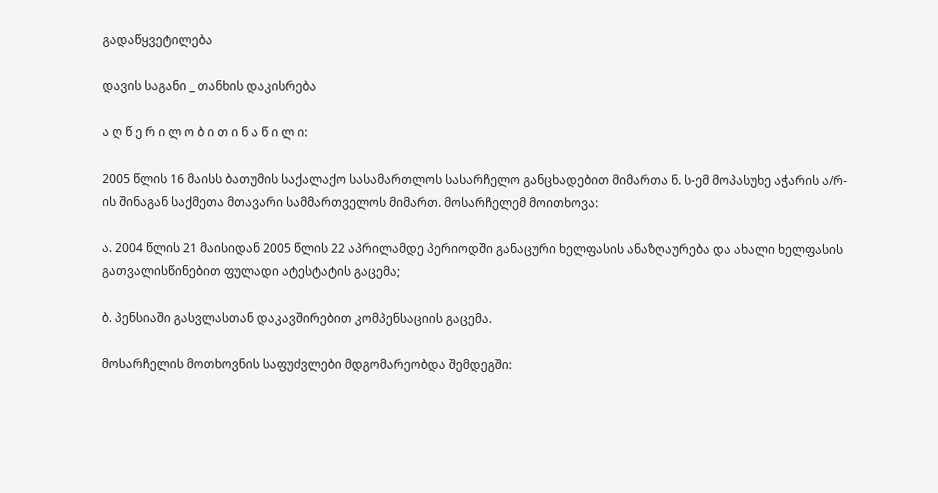გადაწყვეტილება

დავის საგანი _ თანხის დაკისრება

ა ღ წ ე რ ი ლ ო ბ ი თ ი ნ ა წ ი ლ ი:

2005 წლის 16 მაისს ბათუმის საქალაქო სასამართლოს სასარჩელო განცხადებით მიმართა ნ. ს-ემ მოპასუხე აჭარის ა/რ-ის შინაგან საქმეთა მთავარი სამმართველოს მიმართ. მოსარჩელემ მოითხოვა:

ა. 2004 წლის 21 მაისიდან 2005 წლის 22 აპრილამდე პერიოდში განაცური ხელფასის ანაზღაურება და ახალი ხელფასის გათვალისწინებით ფულადი ატესტატის გაცემა;

ბ. პენსიაში გასვლასთან დაკავშირებით კომპენსაციის გაცემა.

მოსარჩელის მოთხოვნის საფუძვლები მდგომარეობდა შემდეგში: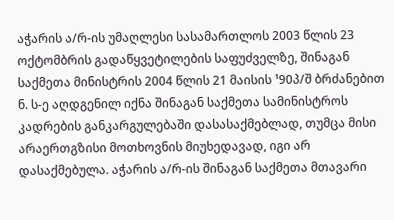აჭარის ა/რ-ის უმაღლესი სასამართლოს 2003 წლის 23 ოქტომბრის გადაწყვეტილების საფუძველზე, შინაგან საქმეთა მინისტრის 2004 წლის 21 მაისის ¹90პ/შ ბრძანებით ნ. ს-ე აღდგენილ იქნა შინაგან საქმეთა სამინისტროს კადრების განკარგულებაში დასასაქმებლად, თუმცა მისი არაერთგზისი მოთხოვნის მიუხედავად, იგი არ დასაქმებულა. აჭარის ა/რ-ის შინაგან საქმეთა მთავარი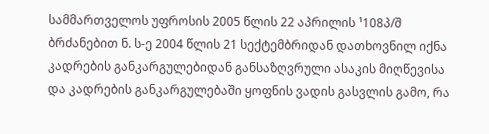სამმართველოს უფროსის 2005 წლის 22 აპრილის ¹108პ/შ ბრძანებით ნ. ს-ე 2004 წლის 21 სექტემბრიდან დათხოვნილ იქნა კადრების განკარგულებიდან განსაზღვრული ასაკის მიღწევისა და კადრების განკარგულებაში ყოფნის ვადის გასვლის გამო, რა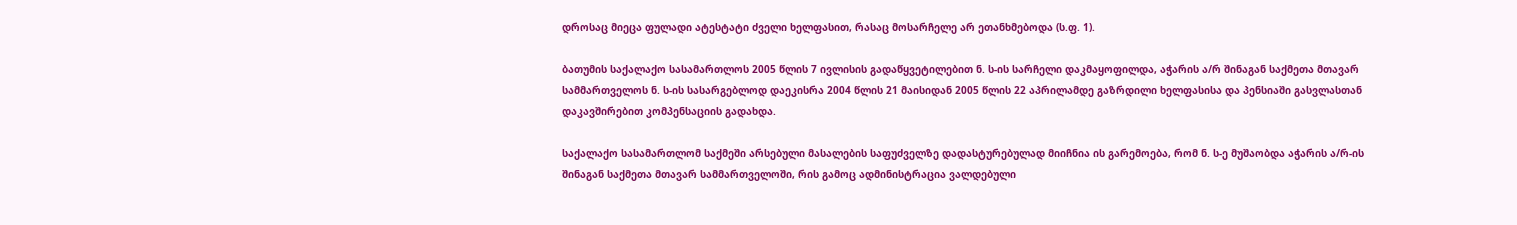დროსაც მიეცა ფულადი ატესტატი ძველი ხელფასით, რასაც მოსარჩელე არ ეთანხმებოდა (ს.ფ. 1).

ბათუმის საქალაქო სასამართლოს 2005 წლის 7 ივლისის გადაწყვეტილებით ნ. ს-ის სარჩელი დაკმაყოფილდა, აჭარის ა/რ შინაგან საქმეთა მთავარ სამმართველოს ნ. ს-ის სასარგებლოდ დაეკისრა 2004 წლის 21 მაისიდან 2005 წლის 22 აპრილამდე გაზრდილი ხელფასისა და პენსიაში გასვლასთან დაკავშირებით კომპენსაციის გადახდა.

საქალაქო სასამართლომ საქმეში არსებული მასალების საფუძველზე დადასტურებულად მიიჩნია ის გარემოება, რომ ნ. ს-ე მუშაობდა აჭარის ა/რ-ის შინაგან საქმეთა მთავარ სამმართველოში, რის გამოც ადმინისტრაცია ვალდებული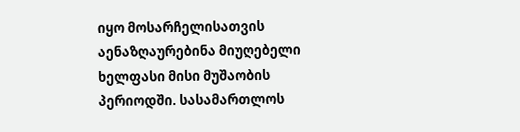იყო მოსარჩელისათვის აენაზღაურებინა მიუღებელი ხელფასი მისი მუშაობის პერიოდში. სასამართლოს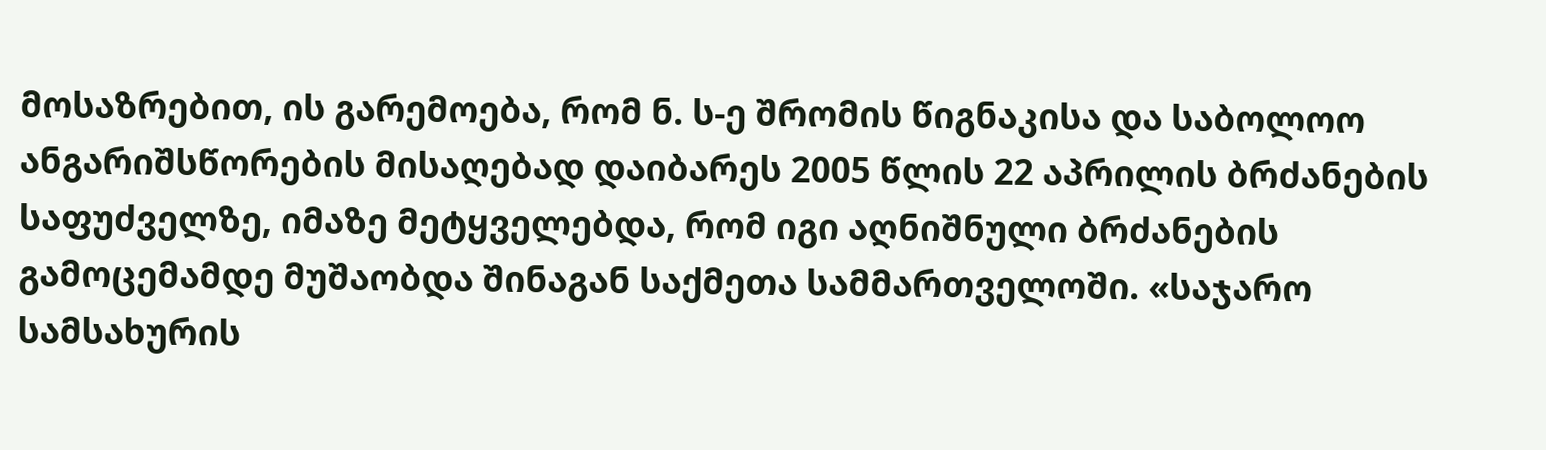მოსაზრებით, ის გარემოება, რომ ნ. ს-ე შრომის წიგნაკისა და საბოლოო ანგარიშსწორების მისაღებად დაიბარეს 2005 წლის 22 აპრილის ბრძანების საფუძველზე, იმაზე მეტყველებდა, რომ იგი აღნიშნული ბრძანების გამოცემამდე მუშაობდა შინაგან საქმეთა სამმართველოში. «საჯარო სამსახურის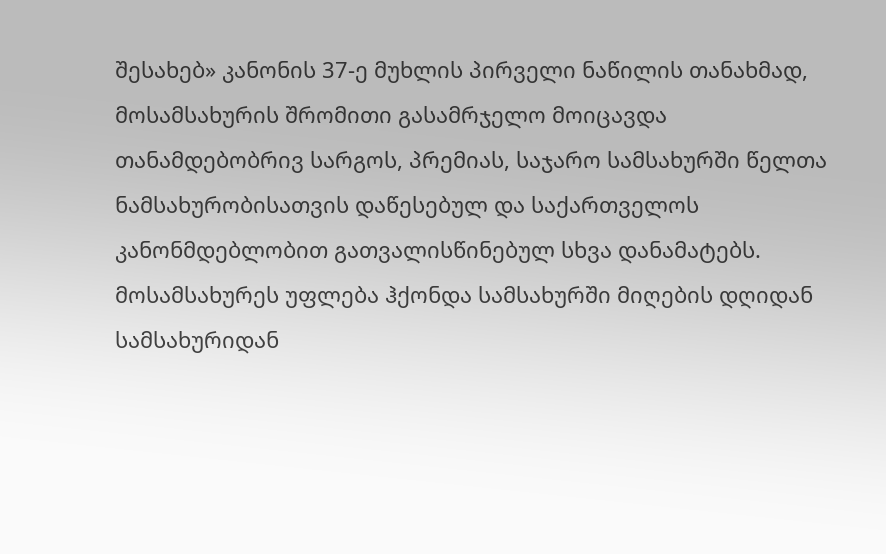შესახებ» კანონის 37-ე მუხლის პირველი ნაწილის თანახმად, მოსამსახურის შრომითი გასამრჯელო მოიცავდა თანამდებობრივ სარგოს, პრემიას, საჯარო სამსახურში წელთა ნამსახურობისათვის დაწესებულ და საქართველოს კანონმდებლობით გათვალისწინებულ სხვა დანამატებს. მოსამსახურეს უფლება ჰქონდა სამსახურში მიღების დღიდან სამსახურიდან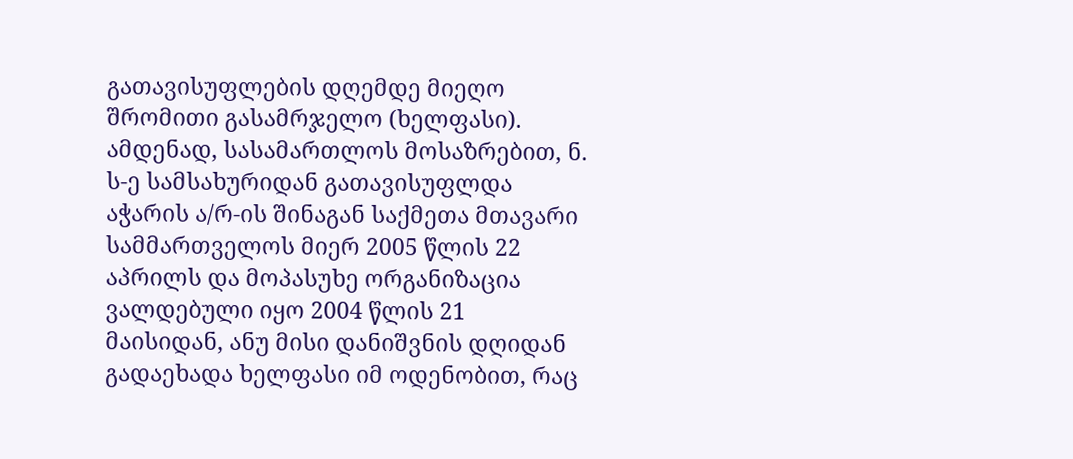გათავისუფლების დღემდე მიეღო შრომითი გასამრჯელო (ხელფასი). ამდენად, სასამართლოს მოსაზრებით, ნ. ს-ე სამსახურიდან გათავისუფლდა აჭარის ა/რ-ის შინაგან საქმეთა მთავარი სამმართველოს მიერ 2005 წლის 22 აპრილს და მოპასუხე ორგანიზაცია ვალდებული იყო 2004 წლის 21 მაისიდან, ანუ მისი დანიშვნის დღიდან გადაეხადა ხელფასი იმ ოდენობით, რაც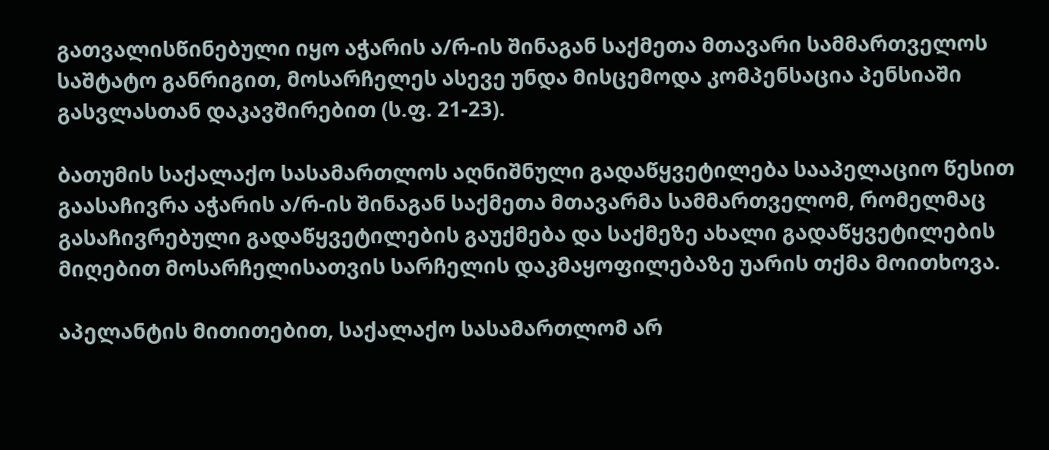გათვალისწინებული იყო აჭარის ა/რ-ის შინაგან საქმეთა მთავარი სამმართველოს საშტატო განრიგით, მოსარჩელეს ასევე უნდა მისცემოდა კომპენსაცია პენსიაში გასვლასთან დაკავშირებით (ს.ფ. 21-23).

ბათუმის საქალაქო სასამართლოს აღნიშნული გადაწყვეტილება სააპელაციო წესით გაასაჩივრა აჭარის ა/რ-ის შინაგან საქმეთა მთავარმა სამმართველომ, რომელმაც გასაჩივრებული გადაწყვეტილების გაუქმება და საქმეზე ახალი გადაწყვეტილების მიღებით მოსარჩელისათვის სარჩელის დაკმაყოფილებაზე უარის თქმა მოითხოვა.

აპელანტის მითითებით, საქალაქო სასამართლომ არ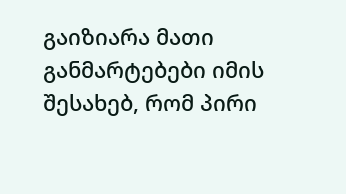გაიზიარა მათი განმარტებები იმის შესახებ, რომ პირი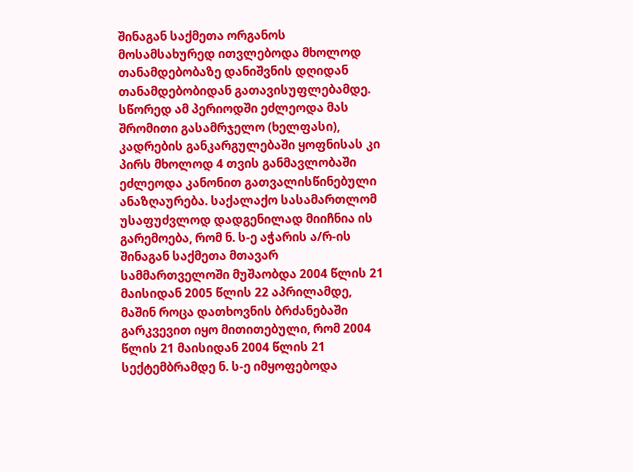შინაგან საქმეთა ორგანოს მოსამსახურედ ითვლებოდა მხოლოდ თანამდებობაზე დანიშვნის დღიდან თანამდებობიდან გათავისუფლებამდე. სწორედ ამ პერიოდში ეძლეოდა მას შრომითი გასამრჯელო (ხელფასი), კადრების განკარგულებაში ყოფნისას კი პირს მხოლოდ 4 თვის განმავლობაში ეძლეოდა კანონით გათვალისწინებული ანაზღაურება. საქალაქო სასამართლომ უსაფუძვლოდ დადგენილად მიიჩნია ის გარემოება, რომ ნ. ს-ე აჭარის ა/რ-ის შინაგან საქმეთა მთავარ სამმართველოში მუშაობდა 2004 წლის 21 მაისიდან 2005 წლის 22 აპრილამდე, მაშინ როცა დათხოვნის ბრძანებაში გარკვევით იყო მითითებული, რომ 2004 წლის 21 მაისიდან 2004 წლის 21 სექტემბრამდე ნ. ს-ე იმყოფებოდა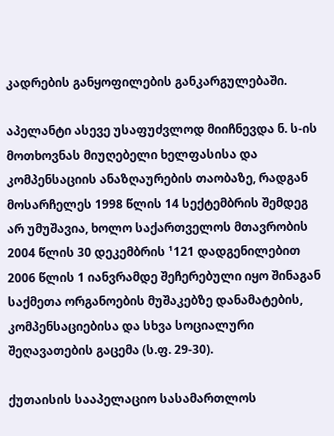კადრების განყოფილების განკარგულებაში.

აპელანტი ასევე უსაფუძვლოდ მიიჩნევდა ნ. ს-ის მოთხოვნას მიუღებელი ხელფასისა და კომპენსაციის ანაზღაურების თაობაზე, რადგან მოსარჩელეს 1998 წლის 14 სექტემბრის შემდეგ არ უმუშავია, ხოლო საქართველოს მთავრობის 2004 წლის 30 დეკემბრის ¹121 დადგენილებით 2006 წლის 1 იანვრამდე შეჩერებული იყო შინაგან საქმეთა ორგანოების მუშაკებზე დანამატების, კომპენსაციებისა და სხვა სოციალური შეღავათების გაცემა (ს.ფ. 29-30).

ქუთაისის სააპელაციო სასამართლოს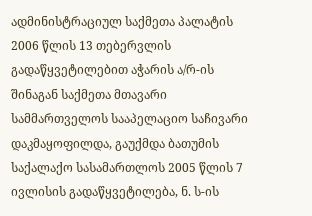ადმინისტრაციულ საქმეთა პალატის 2006 წლის 13 თებერვლის გადაწყვეტილებით აჭარის ა/რ-ის შინაგან საქმეთა მთავარი სამმართველოს სააპელაციო საჩივარი დაკმაყოფილდა, გაუქმდა ბათუმის საქალაქო სასამართლოს 2005 წლის 7 ივლისის გადაწყვეტილება, ნ. ს-ის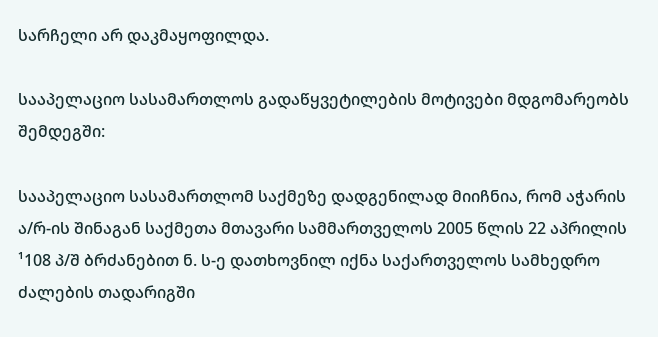სარჩელი არ დაკმაყოფილდა.

სააპელაციო სასამართლოს გადაწყვეტილების მოტივები მდგომარეობს შემდეგში:

სააპელაციო სასამართლომ საქმეზე დადგენილად მიიჩნია, რომ აჭარის ა/რ-ის შინაგან საქმეთა მთავარი სამმართველოს 2005 წლის 22 აპრილის ¹108 პ/შ ბრძანებით ნ. ს-ე დათხოვნილ იქნა საქართველოს სამხედრო ძალების თადარიგში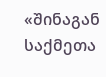«შინაგან საქმეთა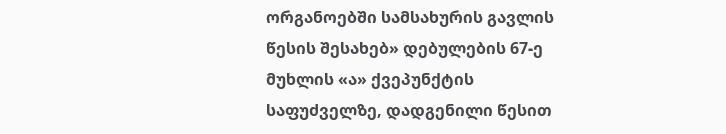ორგანოებში სამსახურის გავლის წესის შესახებ» დებულების 67-ე მუხლის «ა» ქვეპუნქტის საფუძველზე, დადგენილი წესით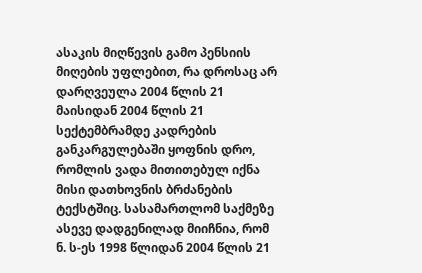ასაკის მიღწევის გამო პენსიის მიღების უფლებით, რა დროსაც არ დარღვეულა 2004 წლის 21 მაისიდან 2004 წლის 21 სექტემბრამდე კადრების განკარგულებაში ყოფნის დრო, რომლის ვადა მითითებულ იქნა მისი დათხოვნის ბრძანების ტექსტშიც. სასამართლომ საქმეზე ასევე დადგენილად მიიჩნია, რომ ნ. ს-ეს 1998 წლიდან 2004 წლის 21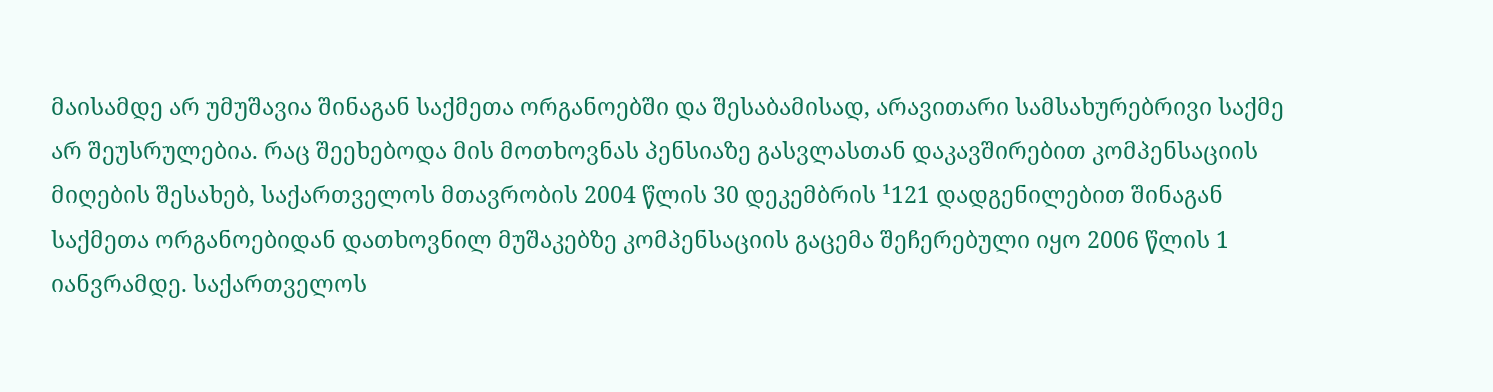მაისამდე არ უმუშავია შინაგან საქმეთა ორგანოებში და შესაბამისად, არავითარი სამსახურებრივი საქმე არ შეუსრულებია. რაც შეეხებოდა მის მოთხოვნას პენსიაზე გასვლასთან დაკავშირებით კომპენსაციის მიღების შესახებ, საქართველოს მთავრობის 2004 წლის 30 დეკემბრის ¹121 დადგენილებით შინაგან საქმეთა ორგანოებიდან დათხოვნილ მუშაკებზე კომპენსაციის გაცემა შეჩერებული იყო 2006 წლის 1 იანვრამდე. საქართველოს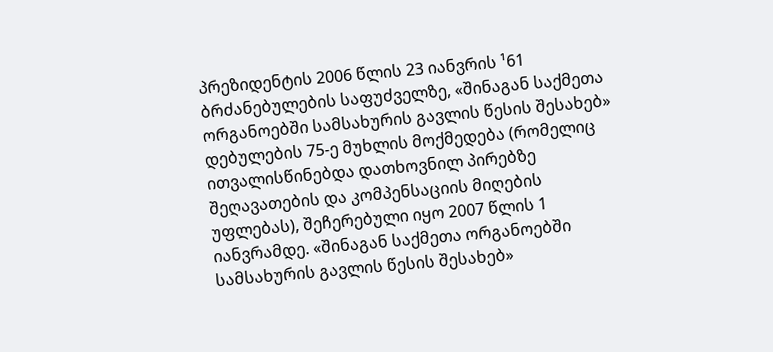პრეზიდენტის 2006 წლის 23 იანვრის ¹61 ბრძანებულების საფუძველზე, «შინაგან საქმეთა ორგანოებში სამსახურის გავლის წესის შესახებ» დებულების 75-ე მუხლის მოქმედება (რომელიც ითვალისწინებდა დათხოვნილ პირებზე შეღავათების და კომპენსაციის მიღების უფლებას), შეჩერებული იყო 2007 წლის 1 იანვრამდე. «შინაგან საქმეთა ორგანოებში სამსახურის გავლის წესის შესახებ»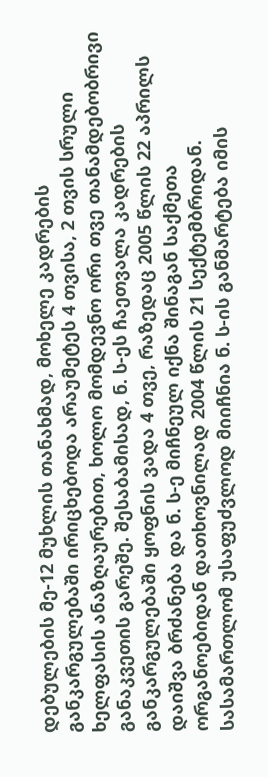დებულების მე-12 მუხლის თანახმად, მოხელე კადრების განკარგულებაში ირიცხებოდა არაუმეტეს 4 თვისა, 2 თვის სრული ხელფასის ანაზღაურებით, ხოლო მომდევნო ორი თვე თანამდებობრივი განაკვეთის გარეშე. შესაბამისად, ნ. ს-ეს ჩაეთვალა კადრების განკარგულებაში ყოფნის ვადა 4 თვე, რაზედაც 2005 წლის 22 აპრილს დაიშვა ბრძანება და ნ. ს-ე მიჩნეულ იქნა შინაგან საქმეთა ორგანოებიდან დათხოვნილად 2004 წლის 21 სექტემბრიდან. სასამართლომ უსაფუძვლოდ მიიჩნია ნ. ს-ის განმარტება იმის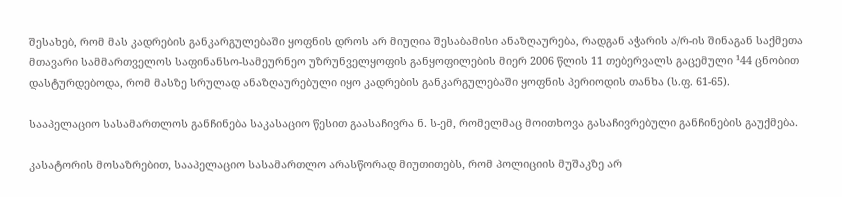შესახებ, რომ მას კადრების განკარგულებაში ყოფნის დროს არ მიუღია შესაბამისი ანაზღაურება, რადგან აჭარის ა/რ-ის შინაგან საქმეთა მთავარი სამმართველოს საფინანსო-სამეურნეო უზრუნველყოფის განყოფილების მიერ 2006 წლის 11 თებერვალს გაცემული ¹44 ცნობით დასტურდებოდა, რომ მასზე სრულად ანაზღაურებული იყო კადრების განკარგულებაში ყოფნის პერიოდის თანხა (ს.ფ. 61-65).

სააპელაციო სასამართლოს განჩინება საკასაციო წესით გაასაჩივრა ნ. ს-ემ, რომელმაც მოითხოვა გასაჩივრებული განჩინების გაუქმება.

კასატორის მოსაზრებით, სააპელაციო სასამართლო არასწორად მიუთითებს, რომ პოლიციის მუშაკზე არ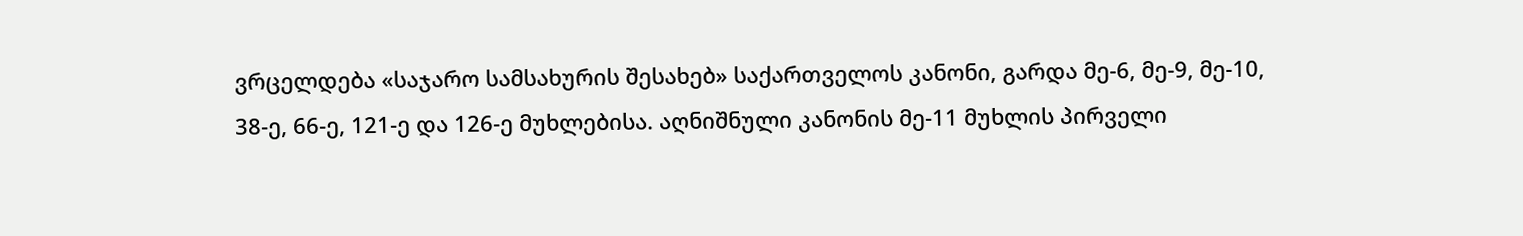ვრცელდება «საჯარო სამსახურის შესახებ» საქართველოს კანონი, გარდა მე-6, მე-9, მე-10, 38-ე, 66-ე, 121-ე და 126-ე მუხლებისა. აღნიშნული კანონის მე-11 მუხლის პირველი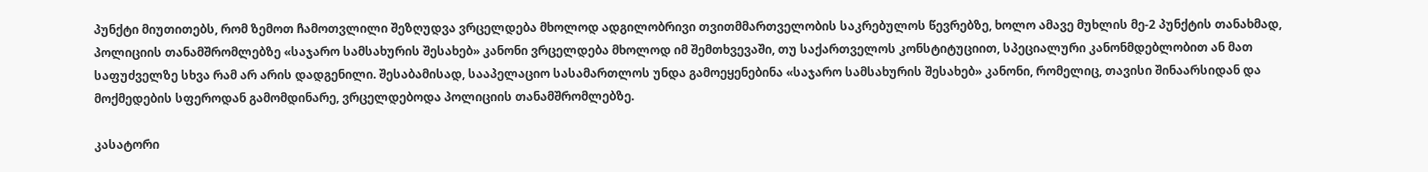პუნქტი მიუთითებს, რომ ზემოთ ჩამოთვლილი შეზღუდვა ვრცელდება მხოლოდ ადგილობრივი თვითმმართველობის საკრებულოს წევრებზე, ხოლო ამავე მუხლის მე-2 პუნქტის თანახმად, პოლიციის თანამშრომლებზე «საჯარო სამსახურის შესახებ» კანონი ვრცელდება მხოლოდ იმ შემთხვევაში, თუ საქართველოს კონსტიტუციით, სპეციალური კანონმდებლობით ან მათ საფუძველზე სხვა რამ არ არის დადგენილი. შესაბამისად, სააპელაციო სასამართლოს უნდა გამოეყენებინა «საჯარო სამსახურის შესახებ» კანონი, რომელიც, თავისი შინაარსიდან და მოქმედების სფეროდან გამომდინარე, ვრცელდებოდა პოლიციის თანამშრომლებზე.

კასატორი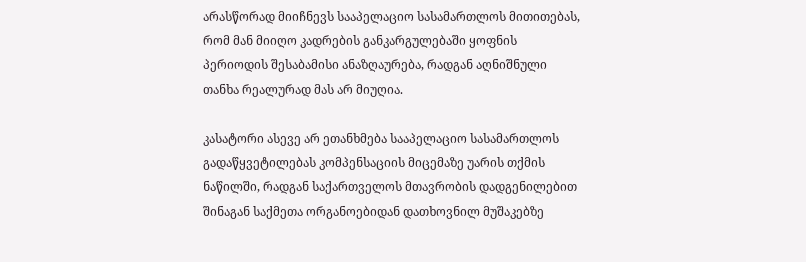არასწორად მიიჩნევს სააპელაციო სასამართლოს მითითებას, რომ მან მიიღო კადრების განკარგულებაში ყოფნის პერიოდის შესაბამისი ანაზღაურება, რადგან აღნიშნული თანხა რეალურად მას არ მიუღია.

კასატორი ასევე არ ეთანხმება სააპელაციო სასამართლოს გადაწყვეტილებას კომპენსაციის მიცემაზე უარის თქმის ნაწილში, რადგან საქართველოს მთავრობის დადგენილებით შინაგან საქმეთა ორგანოებიდან დათხოვნილ მუშაკებზე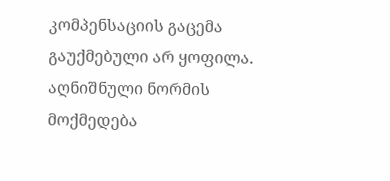კომპენსაციის გაცემა გაუქმებული არ ყოფილა. აღნიშნული ნორმის მოქმედება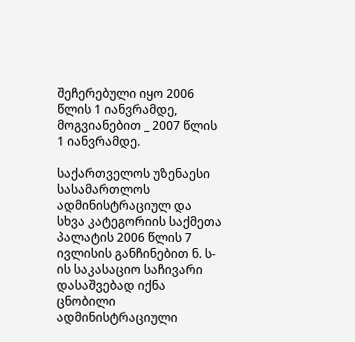შეჩერებული იყო 2006 წლის 1 იანვრამდე, მოგვიანებით _ 2007 წლის 1 იანვრამდე.

საქართველოს უზენაესი სასამართლოს ადმინისტრაციულ და სხვა კატეგორიის საქმეთა პალატის 2006 წლის 7 ივლისის განჩინებით ნ. ს-ის საკასაციო საჩივარი დასაშვებად იქნა ცნობილი ადმინისტრაციული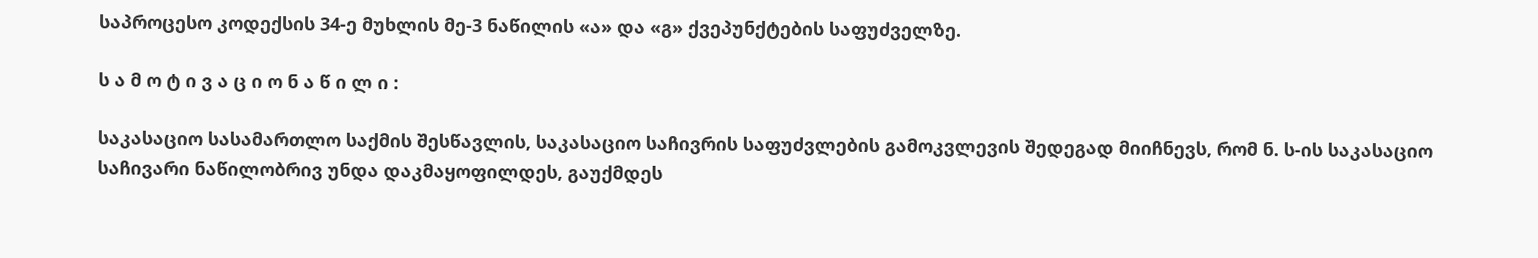საპროცესო კოდექსის 34-ე მუხლის მე-3 ნაწილის «ა» და «გ» ქვეპუნქტების საფუძველზე.

ს ა მ ო ტ ი ვ ა ც ი ო ნ ა წ ი ლ ი :

საკასაციო სასამართლო საქმის შესწავლის, საკასაციო საჩივრის საფუძვლების გამოკვლევის შედეგად მიიჩნევს, რომ ნ. ს-ის საკასაციო საჩივარი ნაწილობრივ უნდა დაკმაყოფილდეს, გაუქმდეს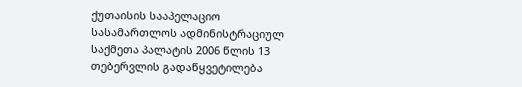ქუთაისის სააპელაციო სასამართლოს ადმინისტრაციულ საქმეთა პალატის 2006 წლის 13 თებერვლის გადაწყვეტილება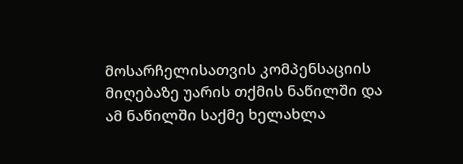მოსარჩელისათვის კომპენსაციის მიღებაზე უარის თქმის ნაწილში და ამ ნაწილში საქმე ხელახლა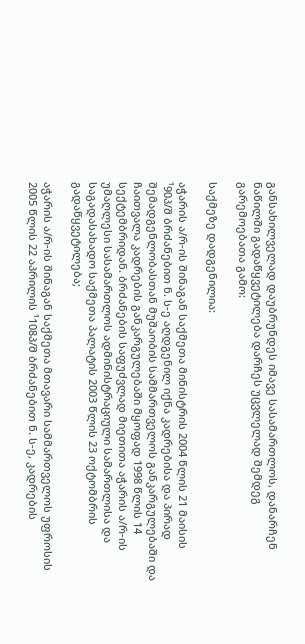განსახილველად დაუბრუნდეს იმავე სასამართლოს, დანარჩენ ნაწილში გადაწყვეტილება დარჩეს უცვლელად შემდეგ გარემოებათა გამო:

საქმეზე დადგენილია:

აჭარის ა/რ-ის შინაგან საქმეთა მინისტრის 2004 წლის 21 მაისის ¹90პ/შ ბრძანებით ნ. ს-ე აღდგენილ იქნა კადრებისა და პირად შემადგენლობასთან მუშაობის სამმართველოს განკარგულებაში და ჩაითვალა კადრების განკარგულებაში მყოფად 1998 წლის 14 სექტემბრიდან. ბრძანების საფუძვლად მიეთითა აჭარის ა/რ-ის უმაღლესი სასამართლოს ადმინისტრაციული სამართლისა და საგადასახადო საქმეთა პალატის 2003 წლის 23 ოქტომბრის გადაწყვეტილება;

აჭარის ა/რ-ის შინაგან საქმეთა მთავარი სამმართველოს უფროსის 2005 წლის 22 აპრილის ¹108პ/შ ბრძანებით ნ. ს-ე, კადრების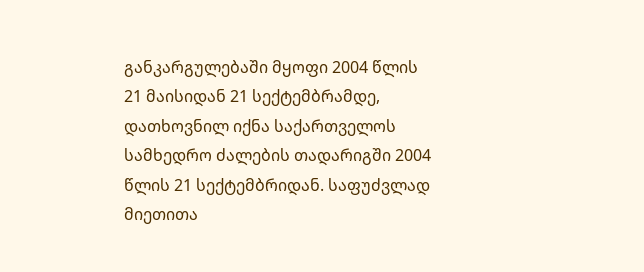განკარგულებაში მყოფი 2004 წლის 21 მაისიდან 21 სექტემბრამდე, დათხოვნილ იქნა საქართველოს სამხედრო ძალების თადარიგში 2004 წლის 21 სექტემბრიდან. საფუძვლად მიეთითა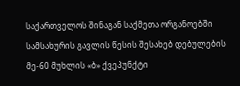საქართველოს შინაგან საქმეთა ორგანოებში სამსახურის გავლის წესის შესახებ დებულების მე-60 მუხლის «ბ» ქვეპუნქტი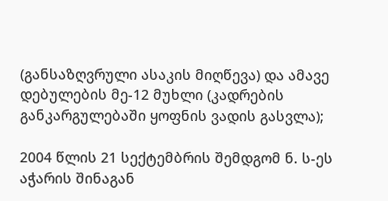(განსაზღვრული ასაკის მიღწევა) და ამავე დებულების მე-12 მუხლი (კადრების განკარგულებაში ყოფნის ვადის გასვლა);

2004 წლის 21 სექტემბრის შემდგომ ნ. ს-ეს აჭარის შინაგან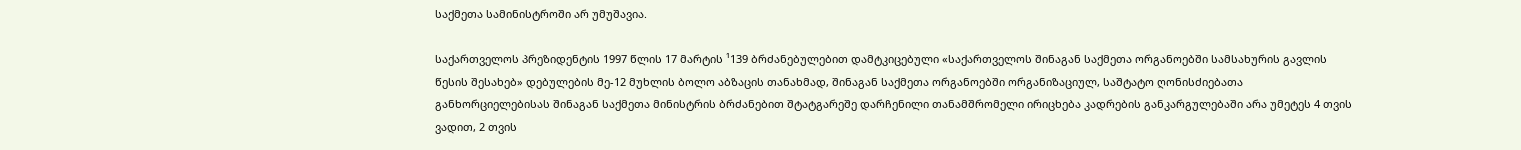საქმეთა სამინისტროში არ უმუშავია.

საქართველოს პრეზიდენტის 1997 წლის 17 მარტის ¹139 ბრძანებულებით დამტკიცებული «საქართველოს შინაგან საქმეთა ორგანოებში სამსახურის გავლის წესის შესახებ» დებულების მე-12 მუხლის ბოლო აბზაცის თანახმად, შინაგან საქმეთა ორგანოებში ორგანიზაციულ, საშტატო ღონისძიებათა განხორციელებისას შინაგან საქმეთა მინისტრის ბრძანებით შტატგარეშე დარჩენილი თანამშრომელი ირიცხება კადრების განკარგულებაში არა უმეტეს 4 თვის ვადით, 2 თვის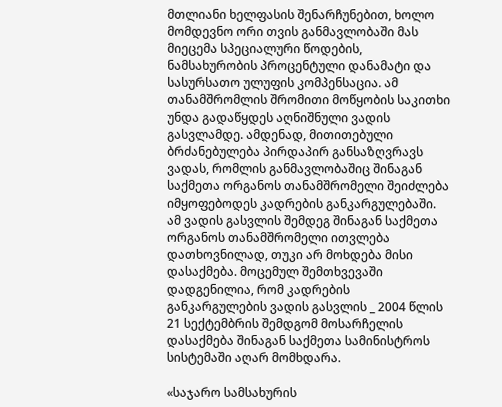მთლიანი ხელფასის შენარჩუნებით, ხოლო მომდევნო ორი თვის განმავლობაში მას მიეცემა სპეციალური წოდების, ნამსახურობის პროცენტული დანამატი და სასურსათო ულუფის კომპენსაცია. ამ თანამშრომლის შრომითი მოწყობის საკითხი უნდა გადაწყდეს აღნიშნული ვადის გასვლამდე. ამდენად, მითითებული ბრძანებულება პირდაპირ განსაზღვრავს ვადას, რომლის განმავლობაშიც შინაგან საქმეთა ორგანოს თანამშრომელი შეიძლება იმყოფებოდეს კადრების განკარგულებაში. ამ ვადის გასვლის შემდეგ შინაგან საქმეთა ორგანოს თანამშრომელი ითვლება დათხოვნილად, თუკი არ მოხდება მისი დასაქმება. მოცემულ შემთხვევაში დადგენილია, რომ კადრების განკარგულების ვადის გასვლის _ 2004 წლის 21 სექტემბრის შემდგომ მოსარჩელის დასაქმება შინაგან საქმეთა სამინისტროს სისტემაში აღარ მომხდარა.

«საჯარო სამსახურის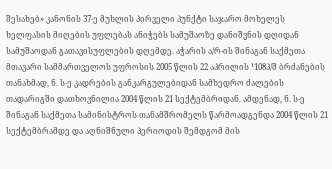შესახებ» კანონის 37-ე მუხლის პირველი პუნქტი საჯარო მოხელეს ხელფასის მიღების უფლებას ანიჭებს სამუშაოზე დანიშვნის დღიდან სამუშაოდან გათავისუფლების დღემდე. აჭარის ა/რ-ის შინაგან საქმეთა მთავარი სამმართველოს უფროსის 2005 წლის 22 აპრილის ¹108პ/შ ბრძანების თანახმად, ნ. ს-ე კადრების განკარგულებიდან სამხედრო ძალების თადარიგში დათხოვნილია 2004 წლის 21 სექტემბრიდან. ამდენად, ნ. ს-ე შინაგან საქმეთა სამინისტროს თანამშრომელს წარმოადგენდა 2004 წლის 21 სექტემბრამდე და აღნიშნული პერიოდის შემდგომ მის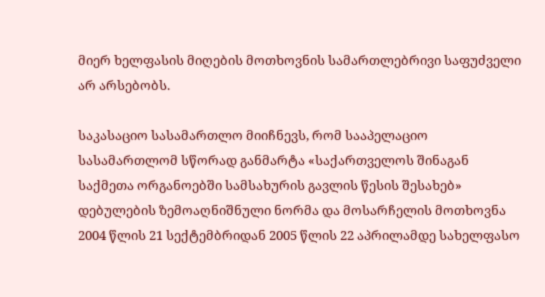მიერ ხელფასის მიღების მოთხოვნის სამართლებრივი საფუძველი არ არსებობს.

საკასაციო სასამართლო მიიჩნევს, რომ სააპელაციო სასამართლომ სწორად განმარტა «საქართველოს შინაგან საქმეთა ორგანოებში სამსახურის გავლის წესის შესახებ» დებულების ზემოაღნიშნული ნორმა და მოსარჩელის მოთხოვნა 2004 წლის 21 სექტემბრიდან 2005 წლის 22 აპრილამდე სახელფასო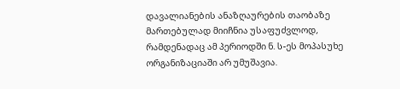დავალიანების ანაზღაურების თაობაზე მართებულად მიიჩნია უსაფუძვლოდ, რამდენადაც ამ პერიოდში ნ. ს-ეს მოპასუხე ორგანიზაციაში არ უმუშავია.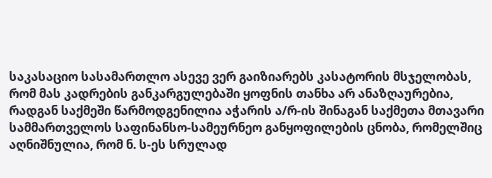საკასაციო სასამართლო ასევე ვერ გაიზიარებს კასატორის მსჯელობას, რომ მას კადრების განკარგულებაში ყოფნის თანხა არ ანაზღაურებია, რადგან საქმეში წარმოდგენილია აჭარის ა/რ-ის შინაგან საქმეთა მთავარი სამმართველოს საფინანსო-სამეურნეო განყოფილების ცნობა, რომელშიც აღნიშნულია, რომ ნ. ს-ეს სრულად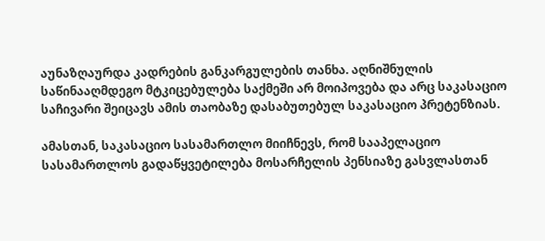აუნაზღაურდა კადრების განკარგულების თანხა. აღნიშნულის საწინააღმდეგო მტკიცებულება საქმეში არ მოიპოვება და არც საკასაციო საჩივარი შეიცავს ამის თაობაზე დასაბუთებულ საკასაციო პრეტენზიას.

ამასთან, საკასაციო სასამართლო მიიჩნევს, რომ სააპელაციო სასამართლოს გადაწყვეტილება მოსარჩელის პენსიაზე გასვლასთან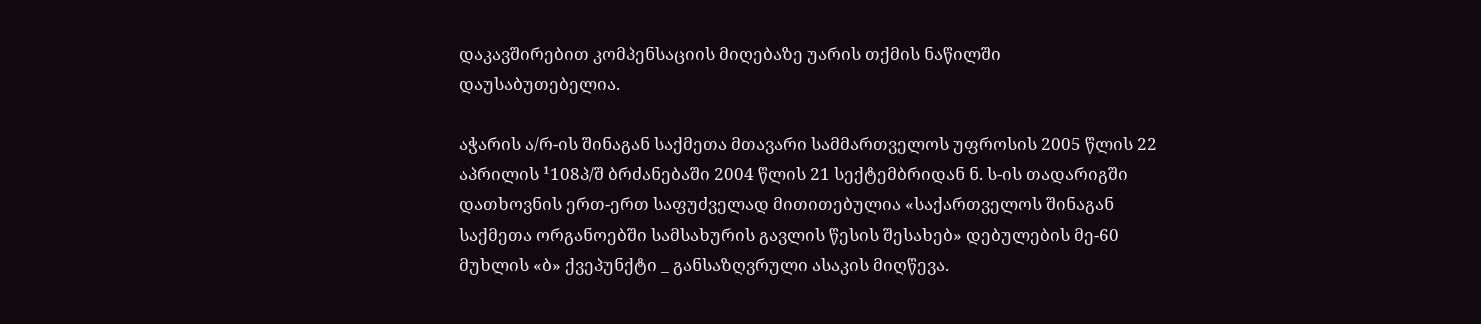დაკავშირებით კომპენსაციის მიღებაზე უარის თქმის ნაწილში დაუსაბუთებელია.

აჭარის ა/რ-ის შინაგან საქმეთა მთავარი სამმართველოს უფროსის 2005 წლის 22 აპრილის ¹108პ/შ ბრძანებაში 2004 წლის 21 სექტემბრიდან ნ. ს-ის თადარიგში დათხოვნის ერთ-ერთ საფუძველად მითითებულია «საქართველოს შინაგან საქმეთა ორგანოებში სამსახურის გავლის წესის შესახებ» დებულების მე-60 მუხლის «ბ» ქვეპუნქტი _ განსაზღვრული ასაკის მიღწევა.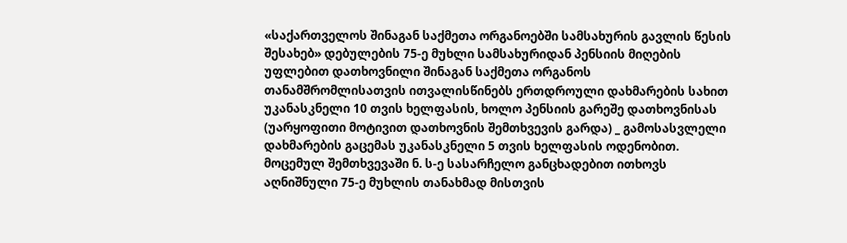«საქართველოს შინაგან საქმეთა ორგანოებში სამსახურის გავლის წესის შესახებ» დებულების 75-ე მუხლი სამსახურიდან პენსიის მიღების უფლებით დათხოვნილი შინაგან საქმეთა ორგანოს თანამშრომლისათვის ითვალისწინებს ერთდროული დახმარების სახით უკანასკნელი 10 თვის ხელფასის, ხოლო პენსიის გარეშე დათხოვნისას (უარყოფითი მოტივით დათხოვნის შემთხვევის გარდა) _ გამოსასვლელი დახმარების გაცემას უკანასკნელი 5 თვის ხელფასის ოდენობით. მოცემულ შემთხვევაში ნ. ს-ე სასარჩელო განცხადებით ითხოვს აღნიშნული 75-ე მუხლის თანახმად მისთვის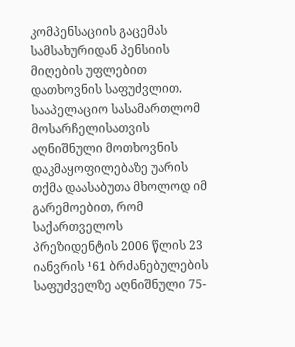კომპენსაციის გაცემას სამსახურიდან პენსიის მიღების უფლებით დათხოვნის საფუძვლით. სააპელაციო სასამართლომ მოსარჩელისათვის აღნიშნული მოთხოვნის დაკმაყოფილებაზე უარის თქმა დაასაბუთა მხოლოდ იმ გარემოებით, რომ საქართველოს პრეზიდენტის 2006 წლის 23 იანვრის ¹61 ბრძანებულების საფუძველზე აღნიშნული 75-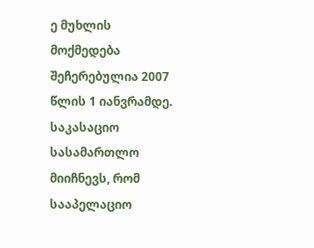ე მუხლის მოქმედება შეჩერებულია 2007 წლის 1 იანვრამდე. საკასაციო სასამართლო მიიჩნევს, რომ სააპელაციო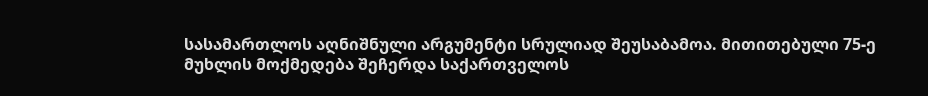სასამართლოს აღნიშნული არგუმენტი სრულიად შეუსაბამოა. მითითებული 75-ე მუხლის მოქმედება შეჩერდა საქართველოს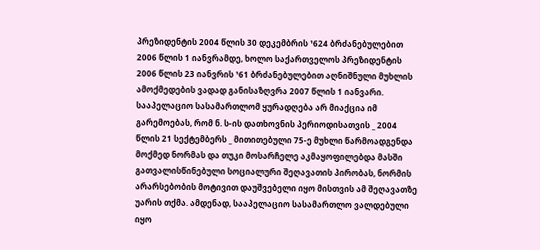პრეზიდენტის 2004 წლის 30 დეკემბრის ¹624 ბრძანებულებით 2006 წლის 1 იანვრამდე, ხოლო საქართველოს პრეზიდენტის 2006 წლის 23 იანვრის ¹61 ბრძანებულებით აღნიშნული მუხლის ამოქმედების ვადად განისაზღვრა 2007 წლის 1 იანვარი. სააპელაციო სასამართლომ ყურადღება არ მიაქცია იმ გარემოებას, რომ ნ. ს-ის დათხოვნის პერიოდისათვის _ 2004 წლის 21 სექტემბერს _ მითითებული 75-ე მუხლი წარმოადგენდა მოქმედ ნორმას და თუკი მოსარჩელე აკმაყოფილებდა მასში გათვალისწინებული სოციალური შეღავათის პირობას, ნორმის არარსებობის მოტივით დაუშვებელი იყო მისთვის ამ შეღავათზე უარის თქმა. ამდენად, სააპელაციო სასამართლო ვალდებული იყო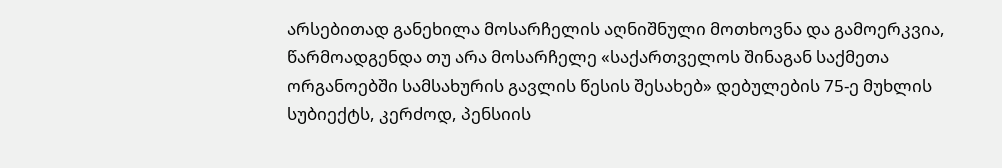არსებითად განეხილა მოსარჩელის აღნიშნული მოთხოვნა და გამოერკვია, წარმოადგენდა თუ არა მოსარჩელე «საქართველოს შინაგან საქმეთა ორგანოებში სამსახურის გავლის წესის შესახებ» დებულების 75-ე მუხლის სუბიექტს, კერძოდ, პენსიის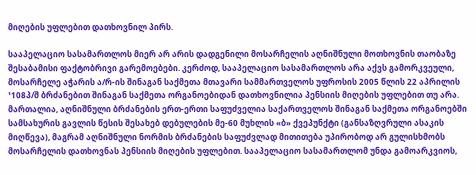მიღების უფლებით დათხოვნილ პირს.

სააპელაციო სასამართლოს მიერ არ არის დადგენილი მოსარჩელის აღნიშნული მოთხოვნის თაობაზე შესაბამისი ფაქტობრივი გარემოებები. კერძოდ, სააპელაციო სასამართლოს არა აქვს გამორკვეული, მოსარჩელე აჭარის ა/რ-ის შინაგან საქმეთა მთავარი სამმართველოს უფროსის 2005 წლის 22 აპრილის ¹108პ/შ ბრძანებით შინაგან საქმეთა ორგანოებიდან დათხოვნილია პენსიის მიღების უფლებით თუ არა. მართალია, აღნიშნული ბრძანების ერთ-ერთი საფუძველია საქართველოს შინაგან საქმეთა ორგანოებში სამსახურის გავლის წესის შესახებ დებულების მე-60 მუხლის «ბ» ქვეპუნქტი (განსაზღვრული ასაკის მიღწევა), მაგრამ აღნიშნული ნორმის ბრძანების საფუძვლად მითითება უპირობოდ არ გულისხმობს მოსარჩელის დათხოვნას პენსიის მიღების უფლებით. სააპელაციო სასამართლომ უნდა გამოარკვიოს,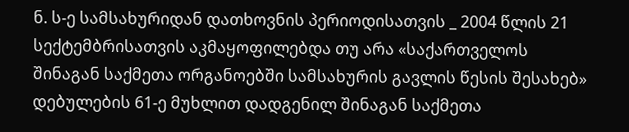ნ. ს-ე სამსახურიდან დათხოვნის პერიოდისათვის _ 2004 წლის 21 სექტემბრისათვის აკმაყოფილებდა თუ არა «საქართველოს შინაგან საქმეთა ორგანოებში სამსახურის გავლის წესის შესახებ» დებულების 61-ე მუხლით დადგენილ შინაგან საქმეთა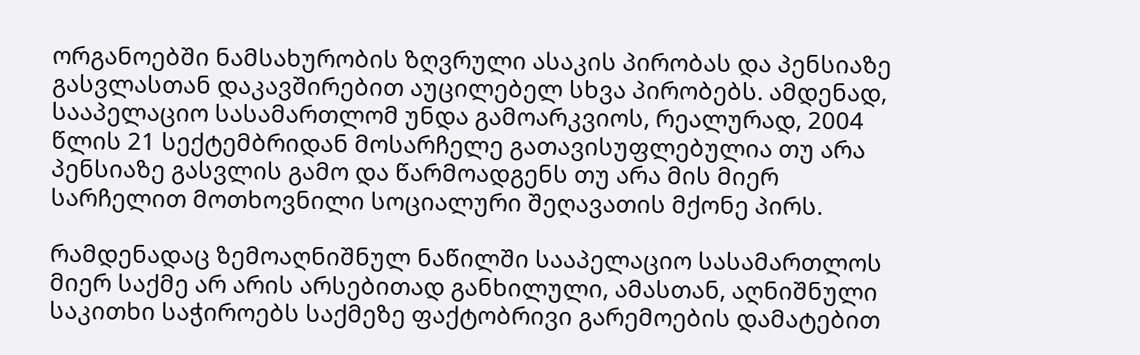ორგანოებში ნამსახურობის ზღვრული ასაკის პირობას და პენსიაზე გასვლასთან დაკავშირებით აუცილებელ სხვა პირობებს. ამდენად, სააპელაციო სასამართლომ უნდა გამოარკვიოს, რეალურად, 2004 წლის 21 სექტემბრიდან მოსარჩელე გათავისუფლებულია თუ არა პენსიაზე გასვლის გამო და წარმოადგენს თუ არა მის მიერ სარჩელით მოთხოვნილი სოციალური შეღავათის მქონე პირს.

რამდენადაც ზემოაღნიშნულ ნაწილში სააპელაციო სასამართლოს მიერ საქმე არ არის არსებითად განხილული, ამასთან, აღნიშნული საკითხი საჭიროებს საქმეზე ფაქტობრივი გარემოების დამატებით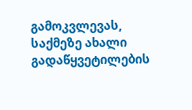გამოკვლევას, საქმეზე ახალი გადაწყვეტილების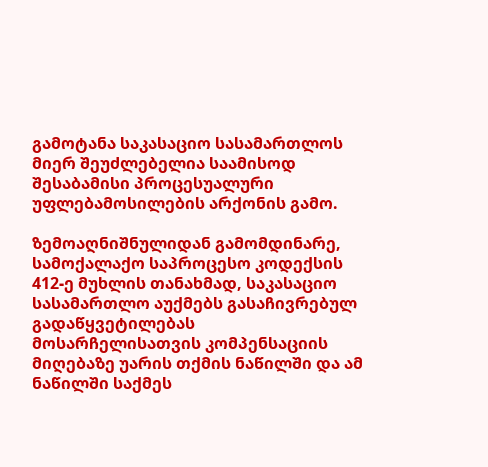გამოტანა საკასაციო სასამართლოს მიერ შეუძლებელია საამისოდ შესაბამისი პროცესუალური უფლებამოსილების არქონის გამო.

ზემოაღნიშნულიდან გამომდინარე, სამოქალაქო საპროცესო კოდექსის 412-ე მუხლის თანახმად, საკასაციო სასამართლო აუქმებს გასაჩივრებულ გადაწყვეტილებას მოსარჩელისათვის კომპენსაციის მიღებაზე უარის თქმის ნაწილში და ამ ნაწილში საქმეს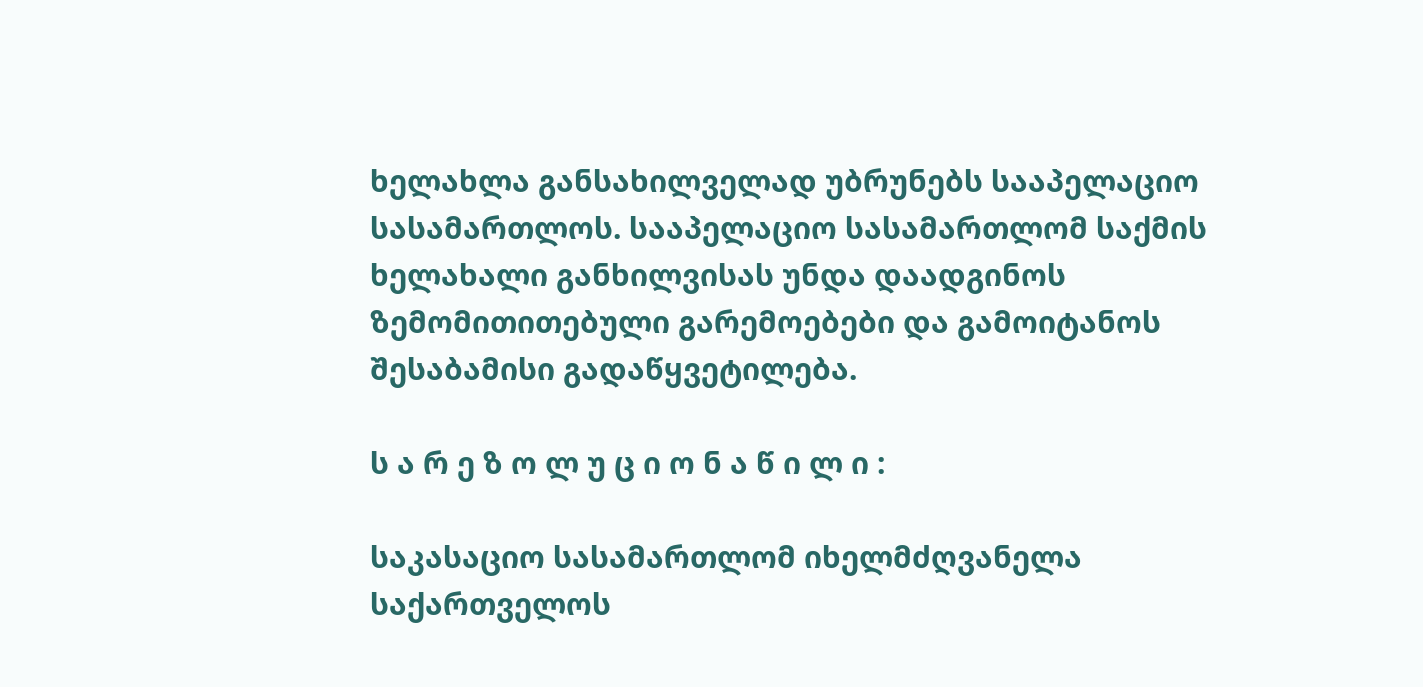ხელახლა განსახილველად უბრუნებს სააპელაციო სასამართლოს. სააპელაციო სასამართლომ საქმის ხელახალი განხილვისას უნდა დაადგინოს ზემომითითებული გარემოებები და გამოიტანოს შესაბამისი გადაწყვეტილება.

ს ა რ ე ზ ო ლ უ ც ი ო ნ ა წ ი ლ ი :

საკასაციო სასამართლომ იხელმძღვანელა საქართველოს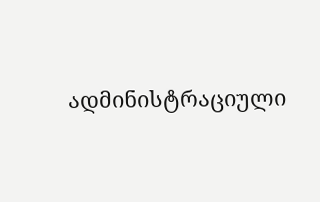ადმინისტრაციული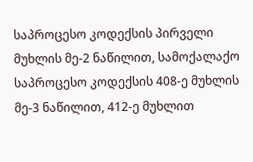საპროცესო კოდექსის პირველი მუხლის მე-2 ნაწილით, სამოქალაქო საპროცესო კოდექსის 408-ე მუხლის მე-3 ნაწილით, 412-ე მუხლით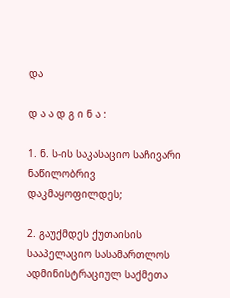და

დ ა ა დ გ ი ნ ა :

1. ნ. ს-ის საკასაციო საჩივარი ნაწილობრივ დაკმაყოფილდეს;

2. გაუქმდეს ქუთაისის სააპელაციო სასამართლოს ადმინისტრაციულ საქმეთა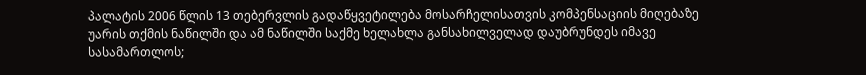პალატის 2006 წლის 13 თებერვლის გადაწყვეტილება მოსარჩელისათვის კომპენსაციის მიღებაზე უარის თქმის ნაწილში და ამ ნაწილში საქმე ხელახლა განსახილველად დაუბრუნდეს იმავე სასამართლოს;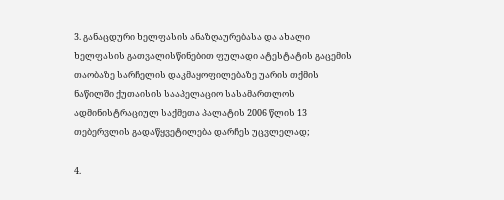3. განაცდური ხელფასის ანაზღაურებასა და ახალი ხელფასის გათვალისწინებით ფულადი ატესტატის გაცემის თაობაზე სარჩელის დაკმაყოფილებაზე უარის თქმის ნაწილში ქუთაისის სააპელაციო სასამართლოს ადმინისტრაციულ საქმეთა პალატის 2006 წლის 13 თებერვლის გადაწყვეტილება დარჩეს უცვლელად;

4.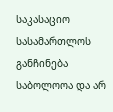საკასაციო სასამართლოს განჩინება საბოლოოა და არ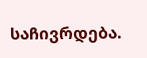საჩივრდება.